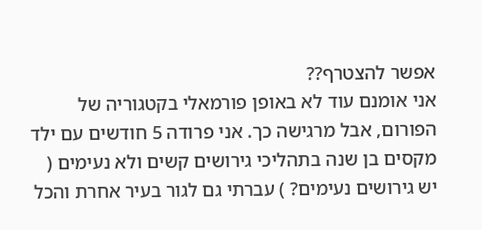אפשר להצטרף??
אני אומנם עוד לא באופן פורמאלי בקטגוריה של הפורום, אבל מרגישה כך. אני פרודה 5 חודשים עם ילד מקסים בן שנה בתהליכי גירושים קשים ולא נעימים ( יש גירושים נעימים? ) עברתי גם לגור בעיר אחרת והכל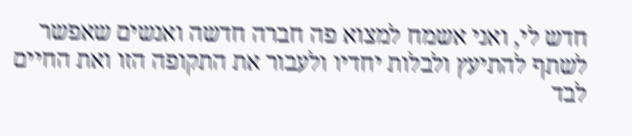חדש לי, ואני אשמח למצוא פה חברה חדשה ואנשים שאפשר לשתף להתיעץ ולבלות יחדיו ולעבור את התקופה הזו ואת החיים לבד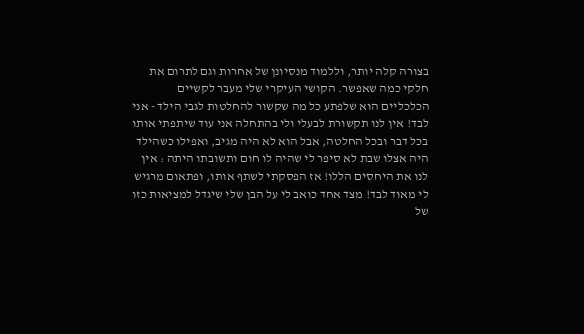בצורה קלה יותר, וללמוד מנסיונן של אחרות וגם לתרום את חלקי כמה שאפשר. הקושי העיקרי שלי מעבר לקשיים הכלכליים הוא שלפתע כל מה שקשור להחלטות לגבי הילד - אני לבד! אין לנו תקשורת לבעלי ולי בהתחלה אני עוד שיתפתי אותו בכל דבר ובכל החלטה, אבל הוא לא היה מגיב, ואפילו כשהילד היה אצלו שבת לא סיפר לי שהיה לו חום ותשובתו היתה : אין לנו את היחסים הללו! אז הפסקתי לשתף אותו, ופתאום מרגיש לי מאוד לבד! מצד אחד כואב לי על הבן שלי שיגדל למציאות כזו של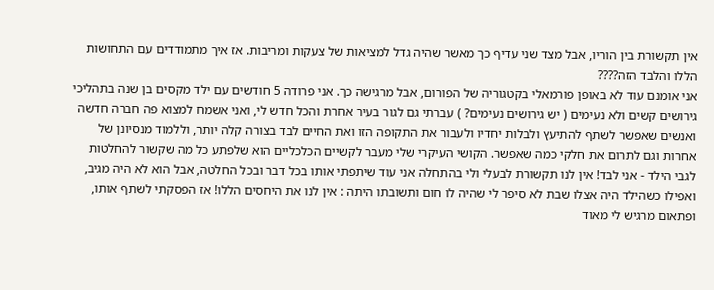אין תקשורת בין הוריו, אבל מצד שני עדיף כך מאשר שהיה גדל למציאות של צעקות ומריבות. אז איך מתמודדים עם התחושות הללו והלבד הזה????
אני אומנם עוד לא באופן פורמאלי בקטגוריה של הפורום, אבל מרגישה כך. אני פרודה 5 חודשים עם ילד מקסים בן שנה בתהליכי גירושים קשים ולא נעימים ( יש גירושים נעימים? ) עברתי גם לגור בעיר אחרת והכל חדש לי, ואני אשמח למצוא פה חברה חדשה ואנשים שאפשר לשתף להתיעץ ולבלות יחדיו ולעבור את התקופה הזו ואת החיים לבד בצורה קלה יותר, וללמוד מנסיונן של אחרות וגם לתרום את חלקי כמה שאפשר. הקושי העיקרי שלי מעבר לקשיים הכלכליים הוא שלפתע כל מה שקשור להחלטות לגבי הילד - אני לבד! אין לנו תקשורת לבעלי ולי בהתחלה אני עוד שיתפתי אותו בכל דבר ובכל החלטה, אבל הוא לא היה מגיב, ואפילו כשהילד היה אצלו שבת לא סיפר לי שהיה לו חום ותשובתו היתה : אין לנו את היחסים הללו! אז הפסקתי לשתף אותו, ופתאום מרגיש לי מאוד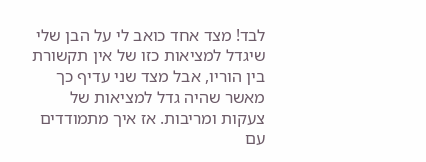לבד! מצד אחד כואב לי על הבן שלי שיגדל למציאות כזו של אין תקשורת בין הוריו, אבל מצד שני עדיף כך מאשר שהיה גדל למציאות של צעקות ומריבות. אז איך מתמודדים עם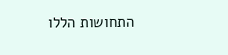התחושות הללו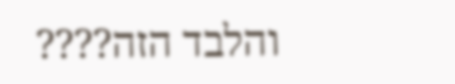והלבד הזה????